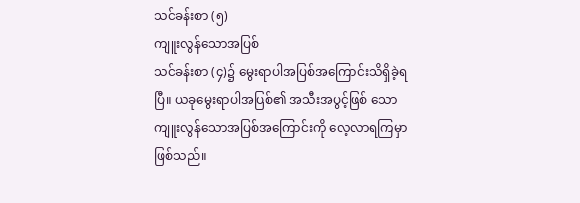သင်ခန်းစာ (၅)
ကျူးလွန်သောအပြစ်
သင်ခန်းစာ (၄)၌ မွေးရာပါအပြစ်အကြောင်းသိရှိခဲ့ရပြီ။ ယခုမွေးရာပါအပြစ်၏ အသီးအပွင့်ဖြစ် သော ကျူးလွန်သောအပြစ်အကြောင်းကို လေ့လာရကြမှာဖြစ်သည်။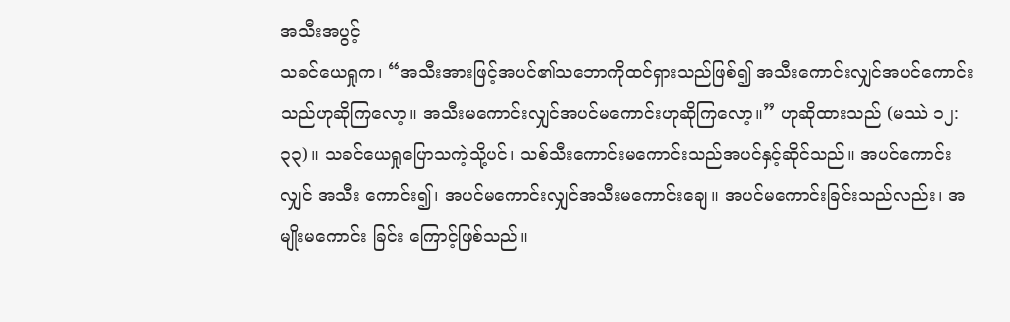အသီးအပွင့်
သခင်ယေရှုက၊ “အသီးအားဖြင့်အပင်၏သဘောကိုထင်ရှားသည်ဖြစ်၍ အသီးကောင်းလျှင်အပင်ကောင်းသည်ဟုဆိုကြလော့။ အသီးမကောင်းလျှင်အပင်မကောင်းဟုဆိုကြလော့။” ဟုဆိုထားသည် (မဿဲ ၁၂:၃၃)။ သခင်ယေရှုပြောသကဲ့သို့ပင်၊ သစ်သီးကောင်းမကောင်းသည်အပင်နှင့်ဆိုင်သည်။ အပင်ကောင်းလျှင် အသီး ကောင်း၍၊ အပင်မကောင်းလျှင်အသီးမကောင်းချေ။ အပင်မကောင်းခြင်းသည်လည်း၊ အမျိုးမကောင်း ခြင်း ကြောင့်ဖြစ်သည်။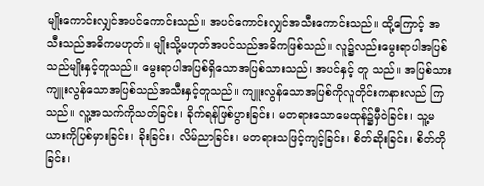မျိုးကောင်းလျှင်အပင်ကောင်းသည်။ အပင်ကောင်းလျှင်အသီးကောင်းသည်။ ထို့ကြောင့် အသီးသည်အဓိကမဟုတ်။ မျိုးသို့မဟုတ်အပင်သည်အဓိကဖြစ်သည်။ လူ၌လည်းမွေးရာပါအပြစ်သည်မျိုးနှင့်တူသည်။ မွေးရာပါအပြစ်ရှိသောအပြစ်သားသည်၊ အပင်နှင့် တူ သည်။ အပြစ်သားကျူးလွန်သောအပြစ်သည်အသီးနှင့်တူသည်။ ကျူးလွန်သောအပြစ်ကိုလူတိုင်းကနားလည် ကြသည်။ လူ့အသက်ကိုသတ်ခြင်း၊ ခိုက်ရန်ဖြစ်ပွားခြင်း၊ မတရားသောမေထုန်၌မှီဝဲခြင်း၊ သူ့မယားကိုပြစ်မှားခြင်း၊ ခိုးခြင်း၊ လိမ်ညာခြင်း၊ မတရားသဖြင့်ကျင့်ခြင်း၊ စိတ်ဆိုးခြင်း၊ စိတ်တိုခြင်း၊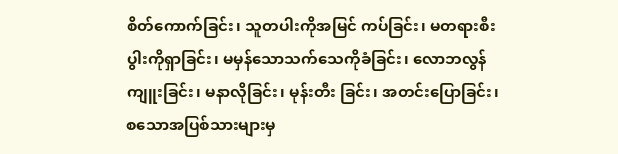စိတ်ကောက်ခြင်း၊ သူတပါးကိုအမြင် ကပ်ခြင်း၊ မတရားစီးပွါးကိုရှာခြင်း၊ မမှန်သောသက်သေကိုခံခြင်း၊ လောဘလွန်ကျူးခြင်း၊ မနာလိုခြင်း၊ မုန်းတီး ခြင်း၊ အတင်းပြောခြင်း၊ စသောအပြစ်သားများမှ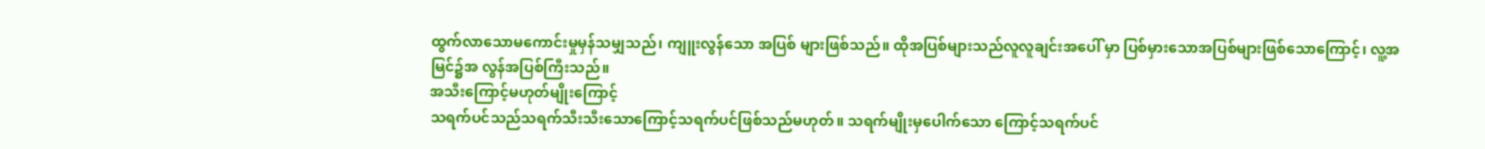ထွက်လာသောမကောင်းမှုမှန်သမျှသည်၊ ကျူးလွန်သော အပြစ် များဖြစ်သည်။ ထိုအပြစ်များသည်လူလူချင်းအပေါ် မှာ ပြစ်မှားသောအပြစ်များဖြစ်သောကြောင့်၊ လူ့အမြင်၌အ လွန်အပြစ်ကြီးသည်။
အသီးကြောင့်မဟုတ်မျိုးကြောင့်
သရက်ပင်သည်သရက်သီးသီးသောကြောင့်သရက်ပင်ဖြစ်သည်မဟုတ်။ သရက်မျိုးမှပေါက်သော ကြောင့်သရက်ပင်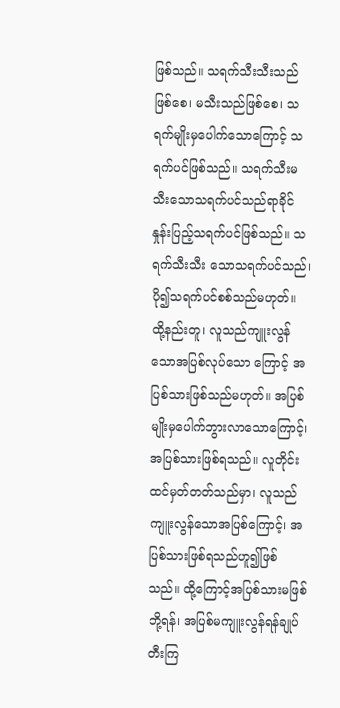ဖြစ်သည်။ သရက်သီးသီးသည်ဖြစ်စေ၊ မသီးသည်ဖြစ်စေ၊ သရက်မျိုးမှပေါက်သောကြောင့် သရက်ပင်ဖြစ်သည်။ သရက်သီးမသီးသောသရက်ပင်သည်ရာခိုင်နှုန်းပြည့်သရက်ပင်ဖြစ်သည်။ သရက်သီးသီး သောသရက်ပင်သည်၊ ပို၍သရက်ပင်စစ်သည်မဟုတ်။ ထို့နည်းတူ၊ လူသည်ကျူးလွန်သောအပြစ်လုပ်သော ကြောင့် အပြစ်သားဖြစ်သည်မဟုတ်။ အပြစ်မျိုးမှပေါက်ဘွားလာသောကြောင့်၊ အပြစ်သားဖြစ်ရသည်။ လူတိုင်းထင်မှတ်တတ်သည်မှာ၊ လူသည်ကျူးလွန်သောအပြစ်ကြောင့်၊ အပြစ်သားဖြစ်ရသည်ဟူ၍ဖြစ်သည်။ ထို့ကြောင့်အပြစ်သားမဖြစ်ဘို့ရန်၊ အပြစ်မကျူးလွန်ရန်ချုပ်တီးကြ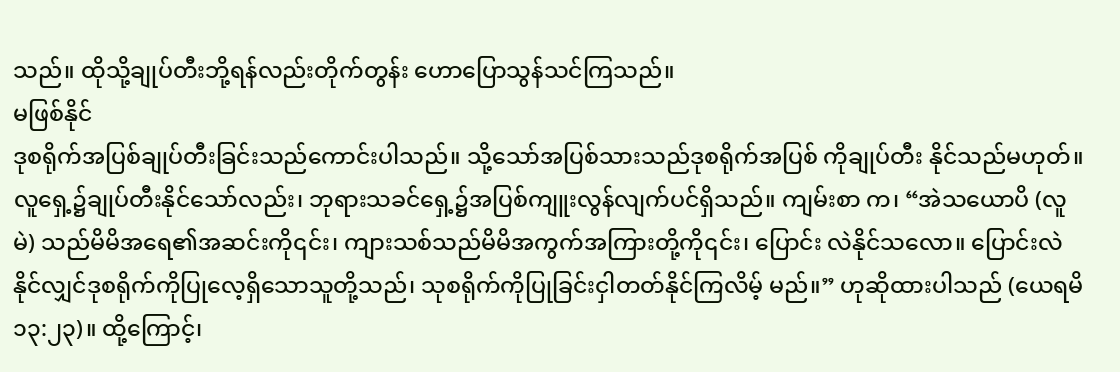သည်။ ထိုသို့ချုပ်တီးဘို့ရန်လည်းတိုက်တွန်း ဟောပြောသွန်သင်ကြသည်။
မဖြစ်နိုင်
ဒုစရိုက်အပြစ်ချုပ်တီးခြင်းသည်ကောင်းပါသည်။ သို့သော်အပြစ်သားသည်ဒုစရိုက်အပြစ် ကိုချုပ်တီး နိုင်သည်မဟုတ်။ လူရှေ့၌ချုပ်တီးနိုင်သော်လည်း၊ ဘုရားသခင်ရှေ့၌အပြစ်ကျူးလွန်လျက်ပင်ရှိသည်။ ကျမ်းစာ က၊ “အဲသယောပိ (လူမဲ) သည်မိမိအရေ၏အဆင်းကို၎င်း၊ ကျားသစ်သည်မိမိအကွက်အကြားတို့ကို၎င်း၊ ပြောင်း လဲနိုင်သလော။ ပြောင်းလဲနိုင်လျှင်ဒုစရိုက်ကိုပြုလေ့ရှိသောသူတို့သည်၊ သုစရိုက်ကိုပြုခြင်းငှါတတ်နိုင်ကြလိမ့် မည်။” ဟုဆိုထားပါသည် (ယေရမိ ၁၃:၂၃)။ ထို့ကြောင့်၊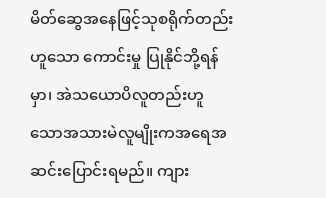မိတ်ဆွေအနေဖြင့်သုစရိုက်တည်းဟူသော ကောင်းမှု ပြုနိုင်ဘို့ရန်မှာ၊ အဲသယောပိလူတည်းဟူသောအသားမဲလူမျိုးကအရေအဆင်းပြောင်းရမည်။ ကျား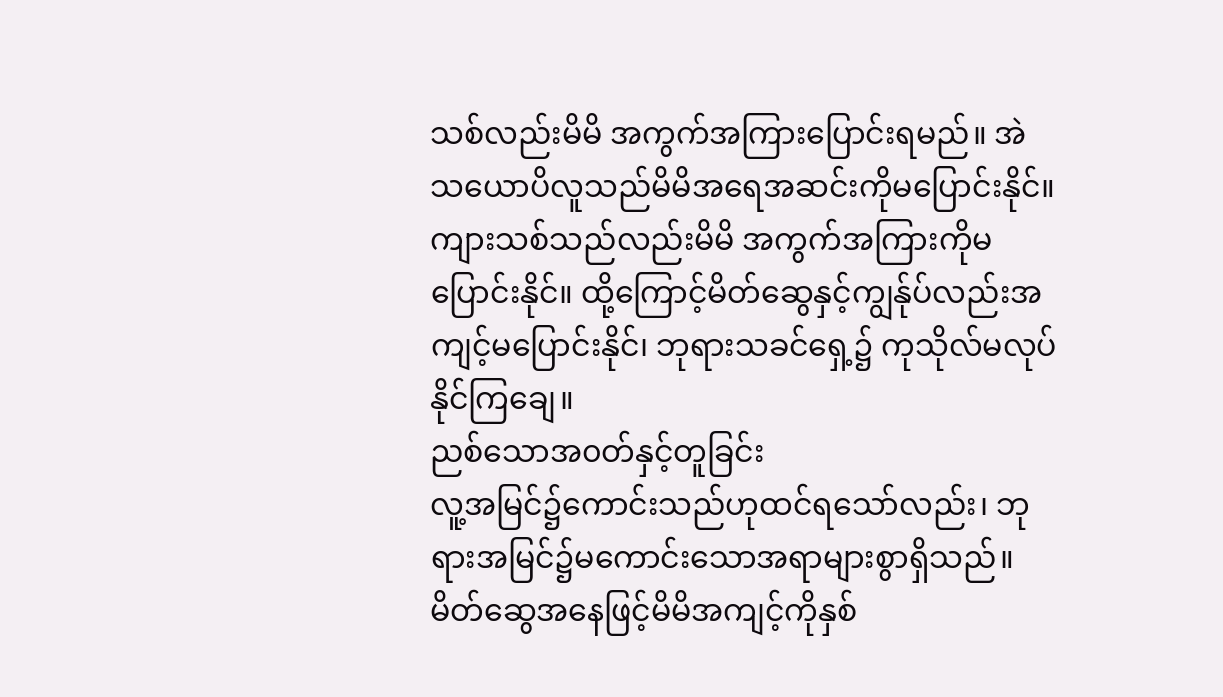သစ်လည်းမိမိ အကွက်အကြားပြောင်းရမည်။ အဲသယောပိလူသည်မိမိအရေအဆင်းကိုမပြောင်းနိုင်။ ကျားသစ်သည်လည်းမိမိ အကွက်အကြားကိုမပြောင်းနိုင်။ ထို့ကြောင့်မိတ်ဆွေနှင့်ကျွန်ုပ်လည်းအကျင့်မပြောင်းနိုင်၊ ဘုရားသခင်ရှေ့၌ ကုသိုလ်မလုပ်နိုင်ကြချေ။
ညစ်သောအ၀တ်နှင့်တူခြင်း
လူ့အမြင်၌ကောင်းသည်ဟုထင်ရသော်လည်း၊ ဘုရားအမြင်၌မကောင်းသောအရာများစွာရှိသည်။ မိတ်ဆွေအနေဖြင့်မိမိအကျင့်ကိုနှစ်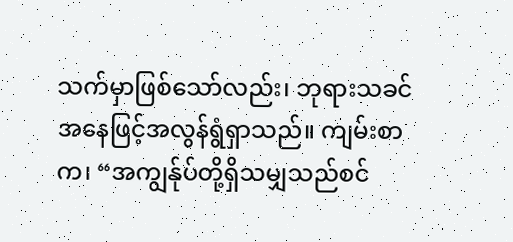သက်မှာဖြစ်သော်လည်း၊ ဘုရားသခင်အနေဖြင့်အလွန်ရွံရှာသည်။ ကျမ်းစာ က၊ “အကျွန်ုပ်တို့ရှိသမျှသည်စင်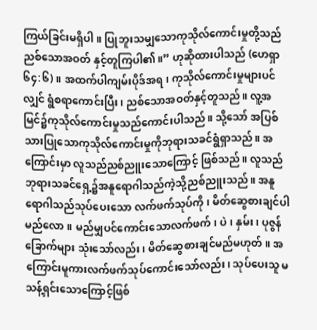ကြယ်ခြင်းမရှိပါ။ ပြုဘူးသမျှသောကုသိုလ်ကောင်းမှုတို့သည် ညစ်သောအဝတ် နှင့်တူကြပါ၏။” ဟုဆိုထားပါသည် (ဟေရှာ ၆၄:၆)။ အထက်ပါကျမ်းပိုဒ်အရ၊ ကုသိုလ်ကောင်းမှုများပင်လျှင် ရွံစရာကောင်းပြီး၊ ညစ်သောအဝတ်နှင့်တူသည်။ လူ့အမြင်၌ကုသိုလ်ကောင်းမှုသည်ကောင်းပါသည်။ သို့သော် အပြစ်သားပြုသောကုသိုလ်ကောင်းမှုကိုဘုရားသခင်ရွံရှာသည်။ အကြောင်းမှာ လူသည်ညစ်ညူးသောကြောင့် ဖြစ်သည်။ လူသည်ဘုရားသခင်ရှေ့၌အနူရောဂါသည်ကဲ့သို့ညစ်ညူးသည်။ အနူရောဂါသည်သုပ်ပေးသော လက်ဖက်သုပ်ကို၊ မိတ်ဆွေစားချင်ပါမည်လော။ မည်မျှပင်ကောင်းသောလက်ဖက်၊ ပဲ၊ နှမ်း၊ ပုဇွန်ခြောက်များ သုံးသော်လည်း၊ မိတ်ဆွေစားချင်မည်မဟုတ်။ အကြောင်းမူကားလက်ဖက်သုပ်ကောင်းသော်လည်း၊ သုပ်ပေးသူ မသန့်ရှင်းသောကြောင့်ဖြစ်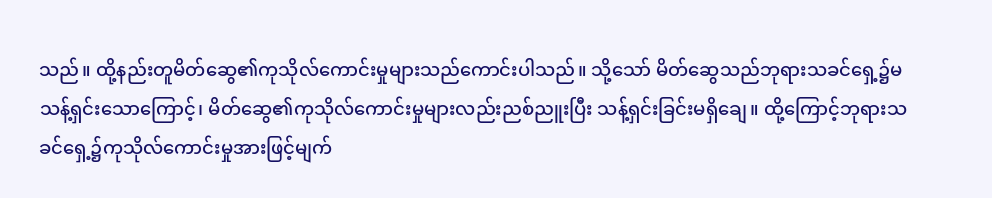သည်။ ထို့နည်းတူမိတ်ဆွေ၏ကုသိုလ်ကောင်းမှုများသည်ကောင်းပါသည်။ သို့သော် မိတ်ဆွေသည်ဘုရားသခင်ရှေ့၌မသန့်ရှင်းသောကြောင့်၊ မိတ်ဆွေ၏ကုသိုလ်ကောင်းမှုများလည်းညစ်ညူးပြီး သန့်ရှင်းခြင်းမရှိချေ။ ထို့ကြောင့်ဘုရားသခင်ရှေ့၌ကုသိုလ်ကောင်းမှုအားဖြင့်မျက်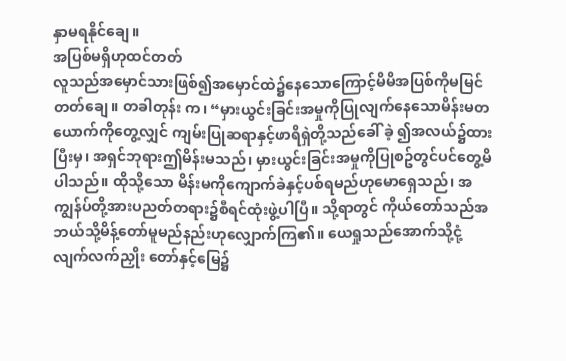နှာမရနိုင်ချေ။
အပြစ်မရှိဟုထင်တတ်
လူသည်အမှောင်သားဖြစ်၍အမှောင်ထဲ၌နေသောကြောင့်မိမိအပြစ်ကိုမမြင်တတ်ချေ။ တခါတုန်း က၊ “မှားယွင်းခြင်းအမှုကိုပြုလျက်နေသောမိန်းမတယောက်ကိုတွေ့လျှင် ကျမ်းပြုဆရာနှင့်ဖာရိရှဲတို့သည်ခေါ် ခဲ့ ၍အလယ်၌ထားပြီးမှ၊ အရှင်ဘုရားဤမိန်းမသည်၊ မှားယွင်းခြင်းအမှုကိုပြုစဥ်တွင်ပင်တွေ့မိပါသည်။ ထိုသို့သော မိန်းမကိုကျောက်ခဲနှင့်ပစ်ရမည်ဟုမောရှေသည်၊ အကျွန်ပ်တို့အားပညတ်တရား၌စီရင်ထုံးဖွဲ့ပါပြီ။ သို့ရာတွင် ကိုယ်တော်သည်အဘယ်သို့မိန့်တော်မူမည်နည်းဟုလျှောက်ကြ၏။ ယေရှုသည်အောက်သို့ငုံ့လျက်လက်ညှိုး တော်နှင့်မြေ၌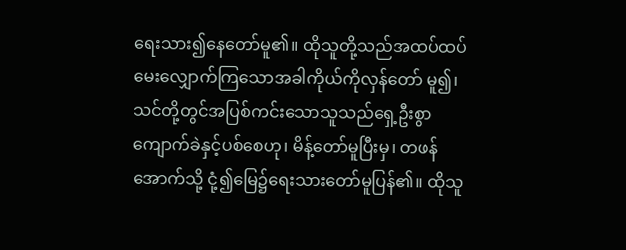ရေးသား၍နေတော်မူ၏။ ထိုသူတို့သည်အထပ်ထပ်မေးလျှောက်ကြသောအခါကိုယ်ကိုလှန်တော် မူ၍၊ သင်တို့တွင်အပြစ်ကင်းသောသူသည်ရှေ့ဦးစွာကျောက်ခဲနှင့်ပစ်စေဟု၊ မိန့်တော်မူပြီးမှ၊ တဖန်အောက်သို့ ငုံ့၍မြေ၌ရေးသားတော်မူပြန်၏။ ထိုသူ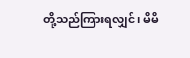တို့သည်ကြားရလျှင်၊ မိမိ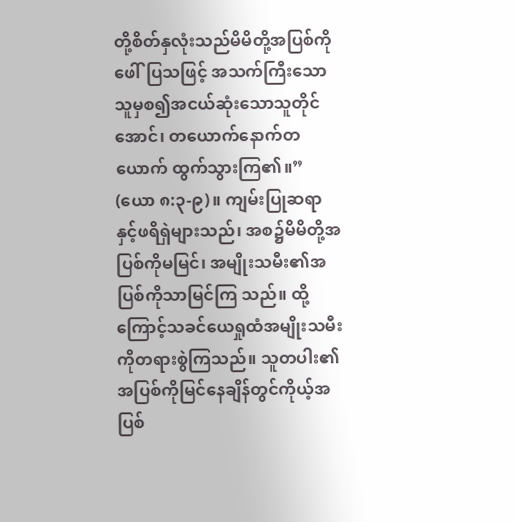တို့စိတ်နှလုံးသည်မိမိတို့အပြစ်ကိုဖေါ်ပြသဖြင့် အသက်ကြီးသောသူမှစ၍အငယ်ဆုံးသောသူတိုင်အောင်၊ တယောက်နောက်တယောက် ထွက်သွားကြ၏။” (ယော ၈:၃-၉)။ ကျမ်းပြုဆရာနှင့်ဖရိရှဲများသည်၊ အစ၌မိမိတို့အပြစ်ကိုမမြင်၊ အမျိုးသမီး၏အပြစ်ကိုသာမြင်ကြ သည်။ ထို့ကြောင့်သခင်ယေရှုထံအမျိုးသမီးကိုတရားစွဲကြသည်။ သူတပါး၏အပြစ်ကိုမြင်နေချိန်တွင်ကိုယ့်အ ပြစ်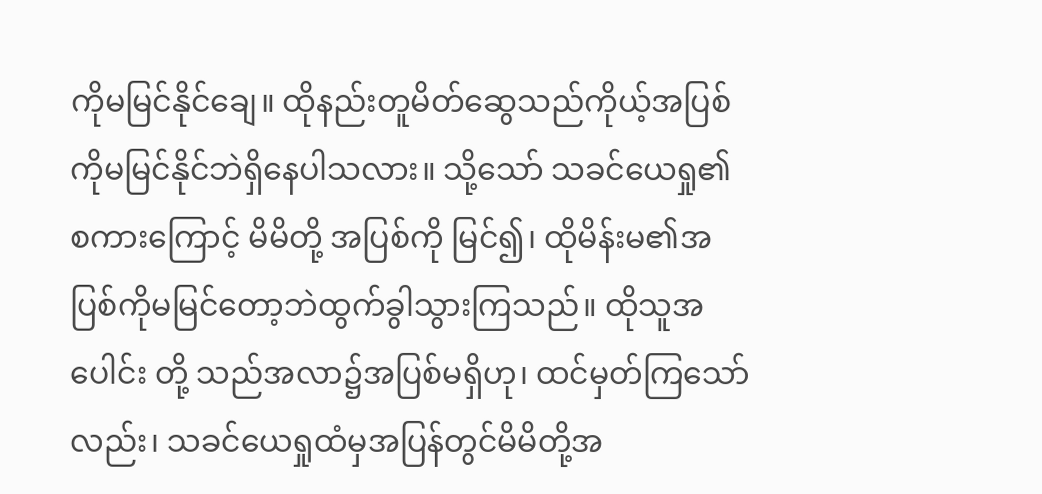ကိုမမြင်နိုင်ချေ။ ထိုနည်းတူမိတ်ဆွေသည်ကိုယ့်အပြစ်ကိုမမြင်နိုင်ဘဲရှိနေပါသလား။ သို့သော် သခင်ယေရှု၏ စကားကြောင့် မိမိတို့ အပြစ်ကို မြင်၍၊ ထိုမိန်းမ၏အပြစ်ကိုမမြင်တော့ဘဲထွက်ခွါသွားကြသည်။ ထိုသူအပေါင်း တို့ သည်အလာ၌အပြစ်မရှိဟု၊ ထင်မှတ်ကြသော်လည်း၊ သခင်ယေရှုထံမှအပြန်တွင်မိမိတို့အ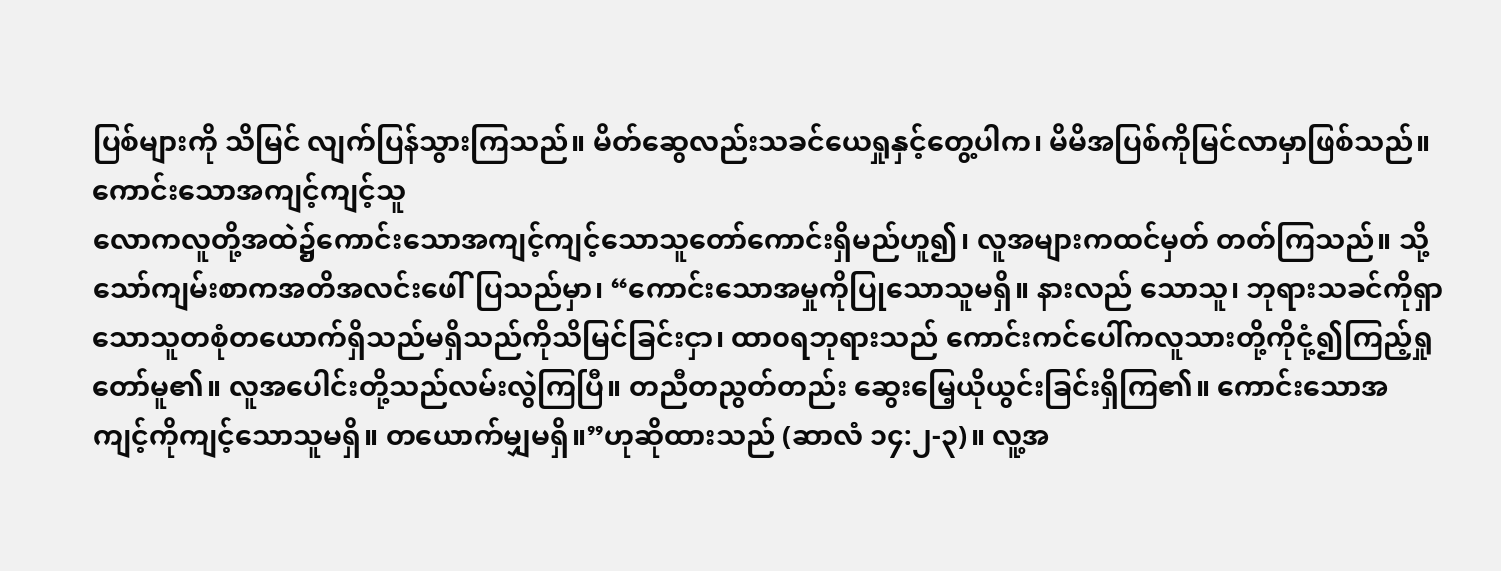ပြစ်များကို သိမြင် လျက်ပြန်သွားကြသည်။ မိတ်ဆွေလည်းသခင်ယေရှုနှင့်တွေ့ပါက၊ မိမိအပြစ်ကိုမြင်လာမှာဖြစ်သည်။
ကောင်းသောအကျင့်ကျင့်သူ
လောကလူတို့အထဲ၌ကောင်းသောအကျင့်ကျင့်သောသူတော်ကောင်းရှိမည်ဟူ၍၊ လူအများကထင်မှတ် တတ်ကြသည်။ သို့သော်ကျမ်းစာကအတိအလင်းဖေါ်ပြသည်မှာ၊ “ကောင်းသောအမှုကိုပြုသောသူမရှိ။ နားလည် သောသူ၊ ဘုရားသခင်ကိုရှာသောသူတစုံတယောက်ရှိသည်မရှိသည်ကိုသိမြင်ခြင်းငှာ၊ ထာ၀ရဘုရားသည် ကောင်းကင်ပေါ်ကလူသားတို့ကိုငုံ့၍ကြည့်ရှုတော်မူ၏။ လူအပေါင်းတို့သည်လမ်းလွဲကြပြီ။ တညီတညွတ်တည်း ဆွေးမြေ့ယိုယွင်းခြင်းရှိကြ၏။ ကောင်းသောအကျင့်ကိုကျင့်သောသူမရှိ။ တယောက်မျှမရှိ။”ဟုဆိုထားသည် (ဆာလံ ၁၄:၂-၃)။ လူ့အ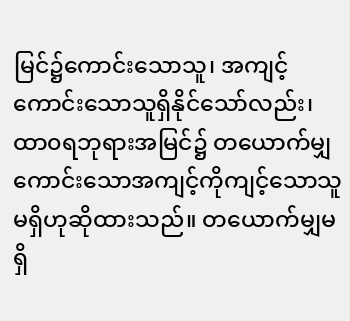မြင်၌ကောင်းသောသူ၊ အကျင့်ကောင်းသောသူရှိနိုင်သော်လည်း၊ ထာ၀ရဘုရားအမြင်၌ တယောက်မျှကောင်းသောအကျင့်ကိုကျင့်သောသူမရှိဟုဆိုထားသည်။ တယောက်မျှမရှိ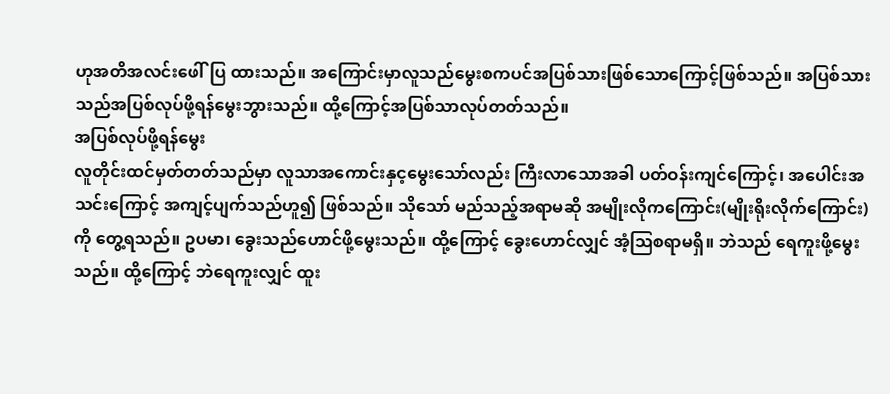ဟုအတိအလင်းဖေါ်ပြ ထားသည်။ အကြောင်းမှာလူသည်မွေးစကပင်အပြစ်သားဖြစ်သောကြောင့်ဖြစ်သည်။ အပြစ်သားသည်အပြစ်လုပ်ဖို့ရန်မွေးဘွားသည်။ ထို့ကြောင့်အပြစ်သာလုပ်တတ်သည်။
အပြစ်လုပ်ဖို့ရန်မွေး
လူတိုင်းထင်မှတ်တတ်သည်မှာ လူသာအကောင်းနှင့မွေးသော်လည်း ကြီးလာသောအခါ ပတ်ဝန်းကျင်ကြောင့်၊ အပေါင်းအသင်းကြောင့် အကျင့်ပျက်သည်ဟူ၍ ဖြစ်သည်။ သိုသော် မည်သည့်အရာမဆို အမျိုးလိုကကြောင်း(မျိုးရိုးလိုက်ကြောင်း)ကို တွေ့ရသည်။ ဥပမာ၊ ခွေးသည်ဟောင်ဖို့မွေးသည်။ ထို့ကြောင့် ခွေးဟောင်လျှင် အံ့ဩစရာမရှိ။ ဘဲသည် ရေကူးဖို့မွေးသည်။ ထို့ကြောင့် ဘဲရေကူးလျှင် ထူး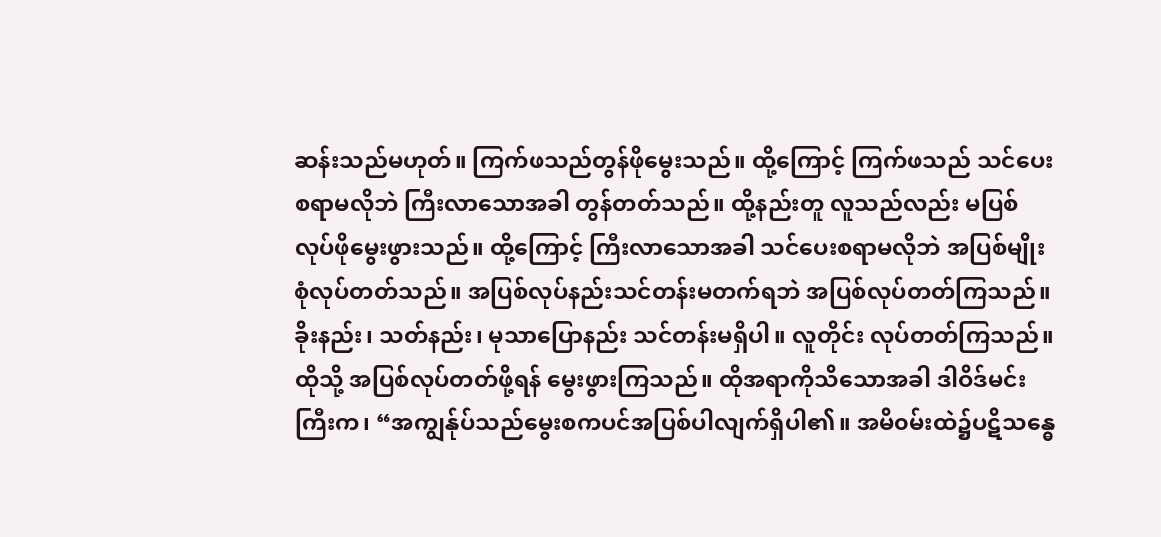ဆန်းသည်မဟုတ်။ ကြက်ဖသည်တွန်ဖိုမွေးသည်။ ထို့ကြောင့် ကြက်ဖသည် သင်ပေးစရာမလိုဘဲ ကြီးလာသောအခါ တွန်တတ်သည်။ ထို့နည်းတူ လူသည်လည်း မပြစ်လုပ်ဖိုမွေးဖွားသည်။ ထို့ကြောင့် ကြီးလာသောအခါ သင်ပေးစရာမလိုဘဲ အပြစ်မျိုးစုံလုပ်တတ်သည်။ အပြစ်လုပ်နည်းသင်တန်းမတက်ရဘဲ အပြစ်လုပ်တတ်ကြသည်။ ခိုးနည်း၊ သတ်နည်း၊ မုသာပြောနည်း သင်တန်းမရှိပါ။ လူတိုင်း လုပ်တတ်ကြသည်။ ထိုသို့ အပြစ်လုပ်တတ်ဖို့ရန် မွေးဖွားကြသည်။ ထိုအရာကိုသိသောအခါ ဒါဝိဒ်မင်းကြီးက၊ “အကျွန်ုပ်သည်မွေးစကပင်အပြစ်ပါလျက်ရှိပါ၏။ အမိ၀မ်းထဲ၌ပဋိသန္ဓေ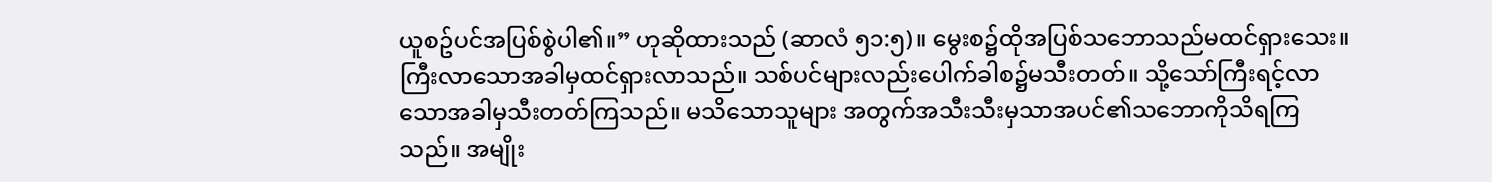ယူစဥ်ပင်အပြစ်စွဲပါ၏။” ဟုဆိုထားသည် (ဆာလံ ၅၁:၅)။ မွေးစ၌ထိုအပြစ်သဘောသည်မထင်ရှားသေး။ ကြီးလာသောအခါမှထင်ရှားလာသည်။ သစ်ပင်များလည်းပေါက်ခါစ၌မသီးတတ်။ သို့သော်ကြီးရင့်လာသောအခါမှသီးတတ်ကြသည်။ မသိသောသူများ အတွက်အသီးသီးမှသာအပင်၏သဘောကိုသိရကြသည်။ အမျိုး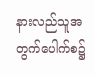နားလည်သူအတွက်ပေါက်စ၌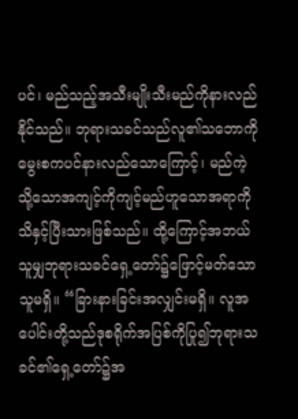ပင်၊ မည်သည့်အသီးမျိုးသီးမည်ကိုနားလည်နိုင်သည်။ ဘုရားသခင်သည်လူ၏သဘောကိုမွေးစကပင်နားလည်သောကြောင့်၊ မည်ကဲ့သို့သောအကျင့်ကိုကျင့်မည်ဟူသောအရာကိုသိနှင့်ပြီးသားဖြစ်သည်။ ထို့ကြောင့်အဘယ်သူမျှဘုရားသခင်ရှေ့တော်၌ဖြောင့်မတ်သောသူမရှိ။ “ခြားနားခြင်းအလျှင်းမရှိ။ လူအပေါင်းတို့သည်ဒုစရိုက်အပြစ်ကိုပြု၍ဘုရားသခင်၏ရှေ့တော်၌အ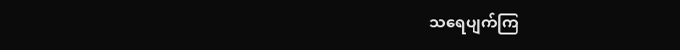သရေပျက်ကြ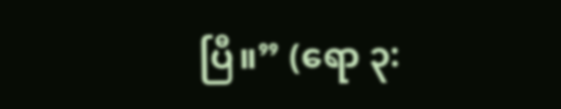ပြီ။” (ရော ၃: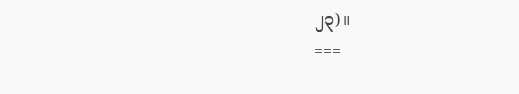၂၃)။
===